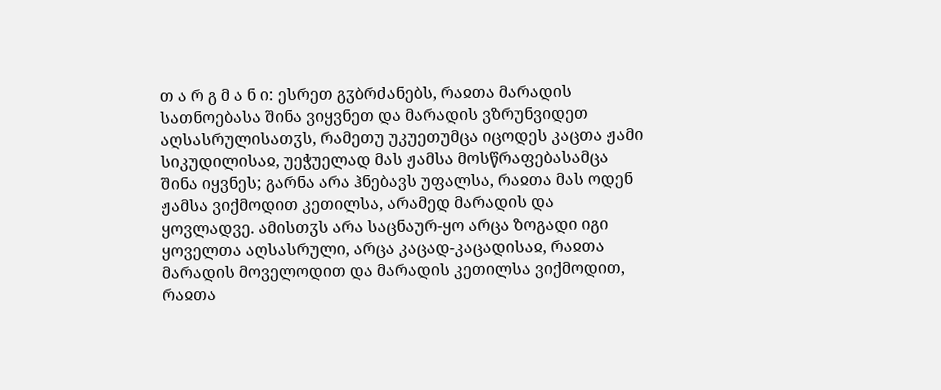თ ა რ გ მ ა ნ ი: ესრეთ გჳბრძანებს, რაჲთა მარადის სათნოებასა შინა ვიყვნეთ და მარადის ვზრუნვიდეთ აღსასრულისათჳს, რამეთუ უკუეთუმცა იცოდეს კაცთა ჟამი სიკუდილისაჲ, უეჭუელად მას ჟამსა მოსწრაფებასამცა შინა იყვნეს; გარნა არა ჰნებავს უფალსა, რაჲთა მას ოდენ ჟამსა ვიქმოდით კეთილსა, არამედ მარადის და ყოვლადვე. ამისთჳს არა საცნაურ-ყო არცა ზოგადი იგი ყოველთა აღსასრული, არცა კაცად-კაცადისაჲ, რაჲთა მარადის მოველოდით და მარადის კეთილსა ვიქმოდით, რაჲთა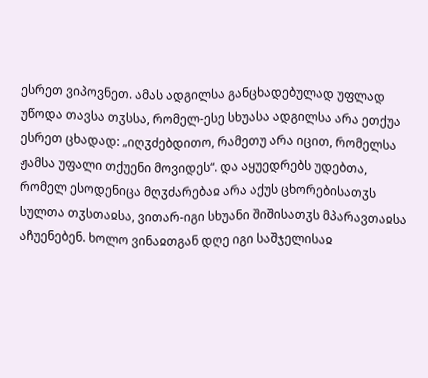ესრეთ ვიპოვნეთ. ამას ადგილსა განცხადებულად უფლად უწოდა თავსა თჳსსა, რომელ-ესე სხუასა ადგილსა არა ეთქუა ესრეთ ცხადად: „იღჳძებდითო, რამეთუ არა იცით, რომელსა ჟამსა უფალი თქუენი მოვიდეს“. და აყუედრებს უდებთა, რომელ ესოდენიცა მღჳძარებაჲ არა აქუს ცხორებისათჳს სულთა თჳსთაჲსა, ვითარ-იგი სხუანი შიშისათჳს მპარავთაჲსა აჩუენებენ. ხოლო ვინაჲთგან დღე იგი საშჯელისაჲ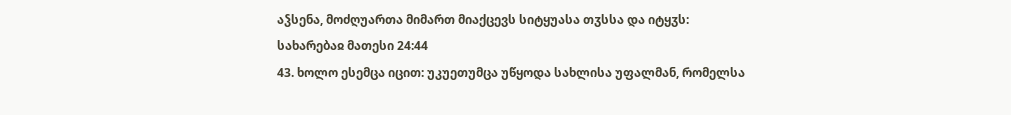აჴსენა, მოძღუართა მიმართ მიაქცევს სიტყუასა თჳსსა და იტყჳს:
სახარებაჲ მათესი 24:44
43. ხოლო ესემცა იცით: უკუეთუმცა უწყოდა სახლისა უფალმან, რომელსა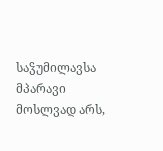საჴუმილავსა მპარავი მოსლვად არს,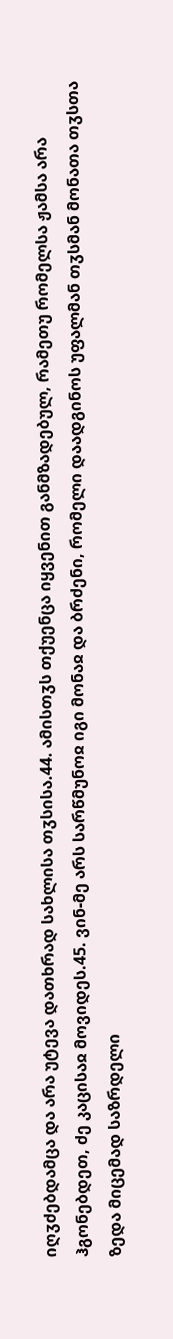იღჳძებდამცა და არა უტევა დათხრად სახლისა თჳსისა.44. ამისთჳს თქუენცა იყვენით განმზადებულ, რამეთუ რომელსა ჟამსა არა ჰგონებდეთ, ძე კაცისაჲ მოვიდეს.45. ვინ-მე არს სარწმუნოჲ იგი მონაჲ და ბრძენი, რომელი დაადგინოს უფალმან თჳსმან მონათა თჳსთა ზედა მიცემად საზრდელი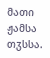მათი ჟამსა თჳსსა.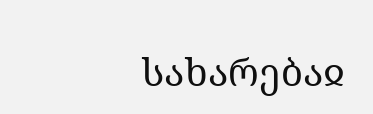სახარებაჲ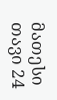მათესი თავი 24